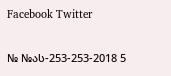Facebook Twitter

№ №ას-253-253-2018 5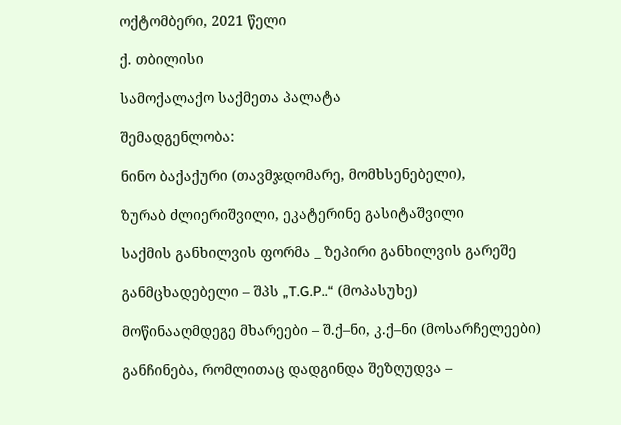ოქტომბერი, 2021 წელი

ქ. თბილისი

სამოქალაქო საქმეთა პალატა

შემადგენლობა:

ნინო ბაქაქური (თავმჯდომარე, მომხსენებელი),

ზურაბ ძლიერიშვილი, ეკატერინე გასიტაშვილი

საქმის განხილვის ფორმა _ ზეპირი განხილვის გარეშე

განმცხადებელი – შპს „T.G.P..“ (მოპასუხე)

მოწინააღმდეგე მხარეები – შ.ქ–ნი, კ.ქ–ნი (მოსარჩელეები)

განჩინება, რომლითაც დადგინდა შეზღუდვა –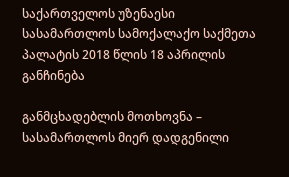საქართველოს უზენაესი სასამართლოს სამოქალაქო საქმეთა პალატის 2018 წლის 18 აპრილის განჩინება

განმცხადებლის მოთხოვნა – სასამართლოს მიერ დადგენილი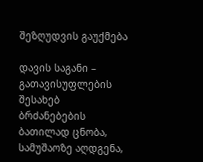შეზღუდვის გაუქმება

დავის საგანი – გათავისუფლების შესახებ ბრძანებების ბათილად ცნობა, სამუშაოზე აღდგენა,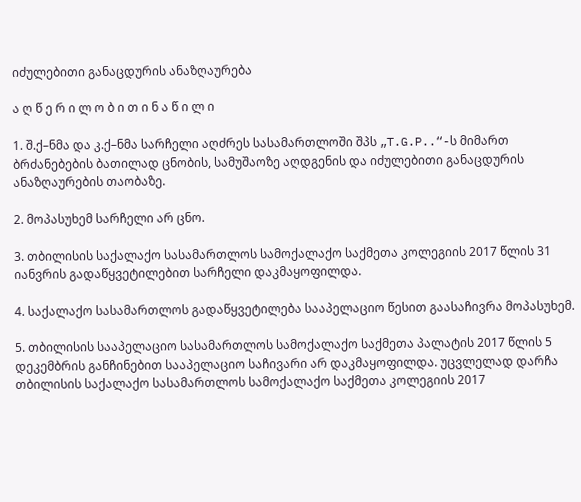იძულებითი განაცდურის ანაზღაურება

ა ღ წ ე რ ი ლ ო ბ ი თ ი ნ ა წ ი ლ ი

1. შ.ქ–ნმა და კ.ქ–ნმა სარჩელი აღძრეს სასამართლოში შპს „T.G.P..“-ს მიმართ ბრძანებების ბათილად ცნობის, სამუშაოზე აღდგენის და იძულებითი განაცდურის ანაზღაურების თაობაზე.

2. მოპასუხემ სარჩელი არ ცნო.

3. თბილისის საქალაქო სასამართლოს სამოქალაქო საქმეთა კოლეგიის 2017 წლის 31 იანვრის გადაწყვეტილებით სარჩელი დაკმაყოფილდა.

4. საქალაქო სასამართლოს გადაწყვეტილება სააპელაციო წესით გაასაჩივრა მოპასუხემ.

5. თბილისის სააპელაციო სასამართლოს სამოქალაქო საქმეთა პალატის 2017 წლის 5 დეკემბრის განჩინებით სააპელაციო საჩივარი არ დაკმაყოფილდა. უცვლელად დარჩა თბილისის საქალაქო სასამართლოს სამოქალაქო საქმეთა კოლეგიის 2017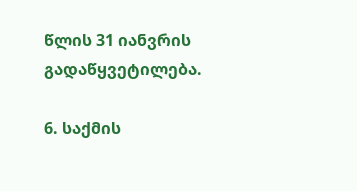წლის 31 იანვრის გადაწყვეტილება.

6. საქმის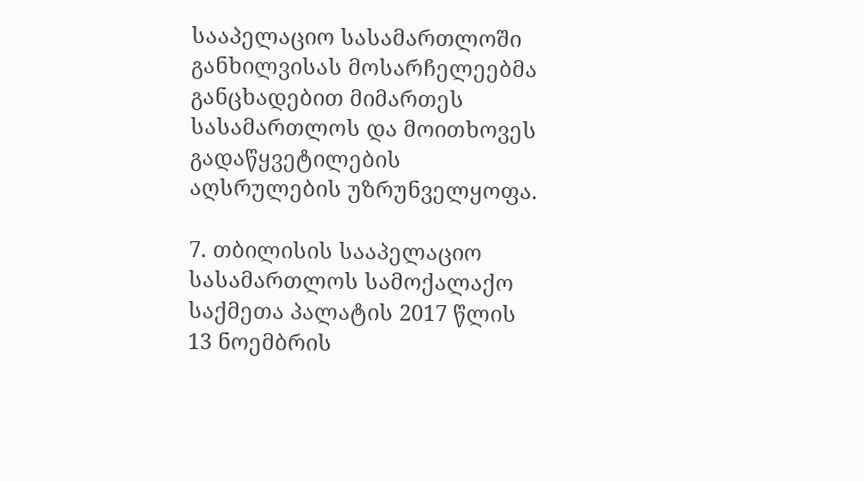სააპელაციო სასამართლოში განხილვისას მოსარჩელეებმა განცხადებით მიმართეს სასამართლოს და მოითხოვეს გადაწყვეტილების აღსრულების უზრუნველყოფა.

7. თბილისის სააპელაციო სასამართლოს სამოქალაქო საქმეთა პალატის 2017 წლის 13 ნოემბრის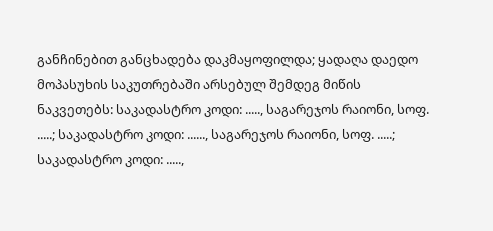განჩინებით განცხადება დაკმაყოფილდა; ყადაღა დაედო მოპასუხის საკუთრებაში არსებულ შემდეგ მიწის ნაკვეთებს: საკადასტრო კოდი: ....., საგარეჯოს რაიონი, სოფ. .....; საკადასტრო კოდი: ......, საგარეჯოს რაიონი, სოფ. .....; საკადასტრო კოდი: .....,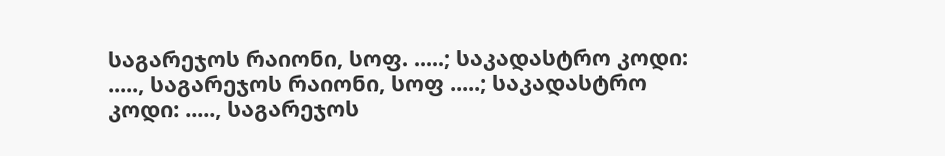საგარეჯოს რაიონი, სოფ. .....; საკადასტრო კოდი: ....., საგარეჯოს რაიონი, სოფ .....; საკადასტრო კოდი: ....., საგარეჯოს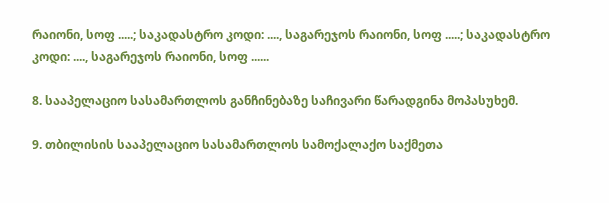რაიონი, სოფ .....; საკადასტრო კოდი: ...., საგარეჯოს რაიონი, სოფ .....; საკადასტრო კოდი: ...., საგარეჯოს რაიონი, სოფ ......

8. სააპელაციო სასამართლოს განჩინებაზე საჩივარი წარადგინა მოპასუხემ.

9. თბილისის სააპელაციო სასამართლოს სამოქალაქო საქმეთა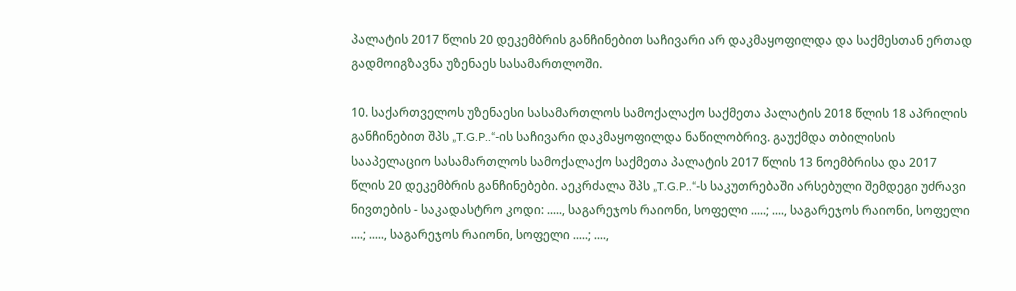პალატის 2017 წლის 20 დეკემბრის განჩინებით საჩივარი არ დაკმაყოფილდა და საქმესთან ერთად გადმოიგზავნა უზენაეს სასამართლოში.

10. საქართველოს უზენაესი სასამართლოს სამოქალაქო საქმეთა პალატის 2018 წლის 18 აპრილის განჩინებით შპს „T.G.P..“-ის საჩივარი დაკმაყოფილდა ნაწილობრივ. გაუქმდა თბილისის სააპელაციო სასამართლოს სამოქალაქო საქმეთა პალატის 2017 წლის 13 ნოემბრისა და 2017 წლის 20 დეკემბრის განჩინებები. აეკრძალა შპს „T.G.P..“-ს საკუთრებაში არსებული შემდეგი უძრავი ნივთების - საკადასტრო კოდი: ....., საგარეჯოს რაიონი, სოფელი .....; ...., საგარეჯოს რაიონი, სოფელი ....; ....., საგარეჯოს რაიონი, სოფელი .....; ....,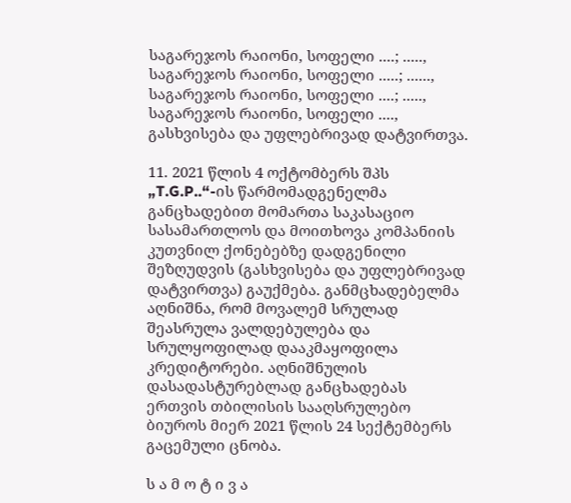საგარეჯოს რაიონი, სოფელი ....; ....., საგარეჯოს რაიონი, სოფელი .....; ......, საგარეჯოს რაიონი, სოფელი ....; ....., საგარეჯოს რაიონი, სოფელი ...., გასხვისება და უფლებრივად დატვირთვა.

11. 2021 წლის 4 ოქტომბერს შპს „T.G.P..“-ის წარმომადგენელმა განცხადებით მომართა საკასაციო სასამართლოს და მოითხოვა კომპანიის კუთვნილ ქონებებზე დადგენილი შეზღუდვის (გასხვისება და უფლებრივად დატვირთვა) გაუქმება. განმცხადებელმა აღნიშნა, რომ მოვალემ სრულად შეასრულა ვალდებულება და სრულყოფილად დააკმაყოფილა კრედიტორები. აღნიშნულის დასადასტურებლად განცხადებას ერთვის თბილისის სააღსრულებო ბიუროს მიერ 2021 წლის 24 სექტემბერს გაცემული ცნობა.

ს ა მ ო ტ ი ვ ა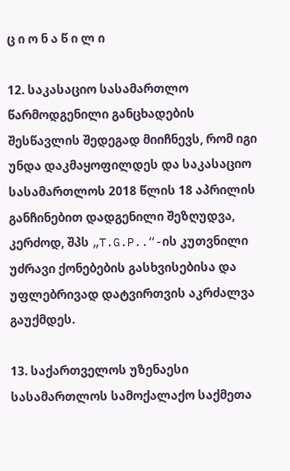ც ი ო ნ ა წ ი ლ ი

12. საკასაციო სასამართლო წარმოდგენილი განცხადების შესწავლის შედეგად მიიჩნევს, რომ იგი უნდა დაკმაყოფილდეს და საკასაციო სასამართლოს 2018 წლის 18 აპრილის განჩინებით დადგენილი შეზღუდვა, კერძოდ, შპს „T.G.P..“-ის კუთვნილი უძრავი ქონებების გასხვისებისა და უფლებრივად დატვირთვის აკრძალვა გაუქმდეს.

13. საქართველოს უზენაესი სასამართლოს სამოქალაქო საქმეთა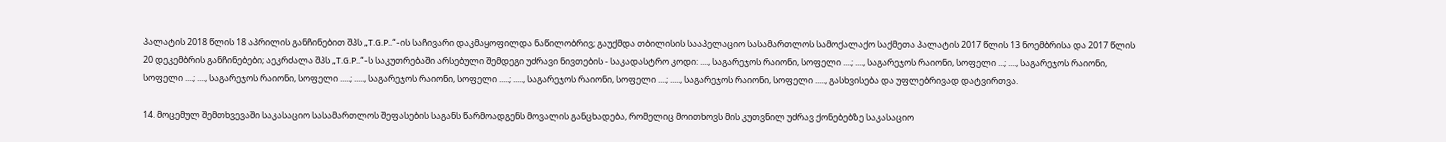პალატის 2018 წლის 18 აპრილის განჩინებით შპს „T.G.P..“-ის საჩივარი დაკმაყოფილდა ნაწილობრივ; გაუქმდა თბილისის სააპელაციო სასამართლოს სამოქალაქო საქმეთა პალატის 2017 წლის 13 ნოემბრისა და 2017 წლის 20 დეკემბრის განჩინებები; აეკრძალა შპს „T.G.P..“-ს საკუთრებაში არსებული შემდეგი უძრავი ნივთების - საკადასტრო კოდი: ...., საგარეჯოს რაიონი, სოფელი ....; ...., საგარეჯოს რაიონი, სოფელი ...; ...., საგარეჯოს რაიონი, სოფელი ....; ...., საგარეჯოს რაიონი, სოფელი .....; ....., საგარეჯოს რაიონი, სოფელი .....; ....., საგარეჯოს რაიონი, სოფელი ....; ....., საგარეჯოს რაიონი, სოფელი ....., გასხვისება და უფლებრივად დატვირთვა.

14. მოცემულ შემთხვევაში საკასაციო სასამართლოს შეფასების საგანს წარმოადგენს მოვალის განცხადება, რომელიც მოითხოვს მის კუთვნილ უძრავ ქონებებზე საკასაციო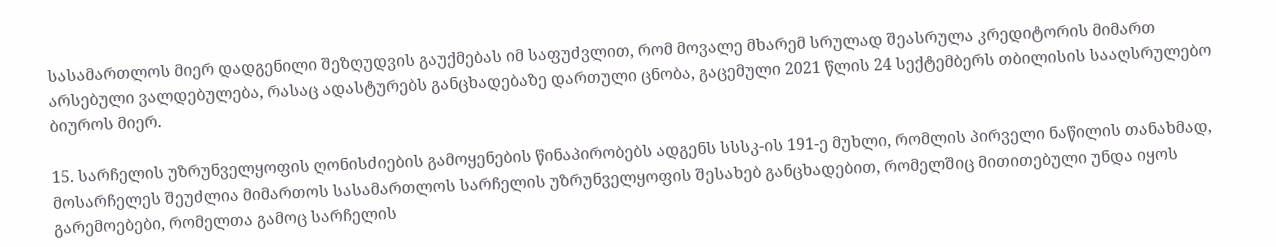სასამართლოს მიერ დადგენილი შეზღუდვის გაუქმებას იმ საფუძვლით, რომ მოვალე მხარემ სრულად შეასრულა კრედიტორის მიმართ არსებული ვალდებულება, რასაც ადასტურებს განცხადებაზე დართული ცნობა, გაცემული 2021 წლის 24 სექტემბერს თბილისის სააღსრულებო ბიუროს მიერ.

15. სარჩელის უზრუნველყოფის ღონისძიების გამოყენების წინაპირობებს ადგენს სსსკ-ის 191-ე მუხლი, რომლის პირველი ნაწილის თანახმად, მოსარჩელეს შეუძლია მიმართოს სასამართლოს სარჩელის უზრუნველყოფის შესახებ განცხადებით, რომელშიც მითითებული უნდა იყოს გარემოებები, რომელთა გამოც სარჩელის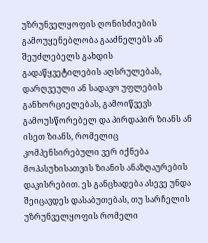უზრუნველყოფის ღონისძიების გამოუყენებლობა გააძნელებს ან შეუძლებელს გახდის გადაწყვეტილების აღსრულებას, დარღვეული ან სადავო უფლების განხორციელებას, გამოიწვევს გამოუსწორებელ და პირდაპირ ზიანს ან ისეთ ზიანს, რომელიც კომპენსირებული ვერ იქნება მოპასუხისათვის ზიანის ანაზღაურების დაკისრებით. ეს განცხადება ასევე უნდა შეიცავდეს დასაბუთებას, თუ სარჩელის უზრუნველყოფის რომელი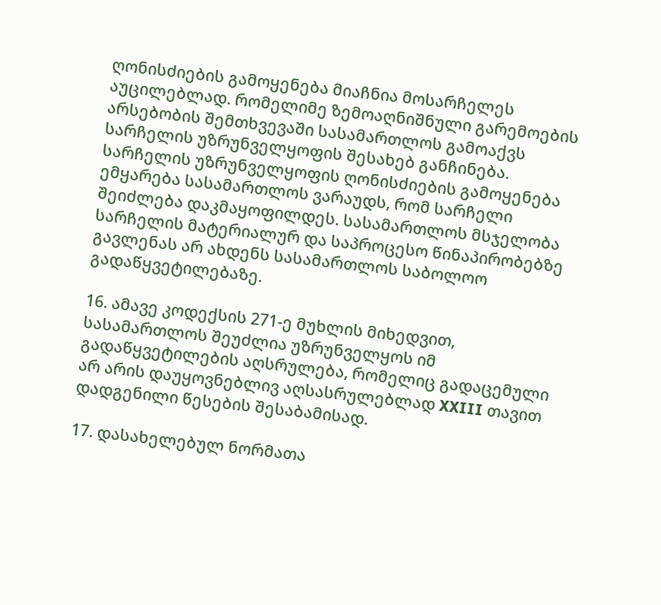ღონისძიების გამოყენება მიაჩნია მოსარჩელეს აუცილებლად. რომელიმე ზემოაღნიშნული გარემოების არსებობის შემთხვევაში სასამართლოს გამოაქვს სარჩელის უზრუნველყოფის შესახებ განჩინება. სარჩელის უზრუნველყოფის ღონისძიების გამოყენება ემყარება სასამართლოს ვარაუდს, რომ სარჩელი შეიძლება დაკმაყოფილდეს. სასამართლოს მსჯელობა სარჩელის მატერიალურ და საპროცესო წინაპირობებზე გავლენას არ ახდენს სასამართლოს საბოლოო გადაწყვეტილებაზე.

16. ამავე კოდექსის 271-ე მუხლის მიხედვით, სასამართლოს შეუძლია უზრუნველყოს იმ გადაწყვეტილების აღსრულება, რომელიც გადაცემული არ არის დაუყოვნებლივ აღსასრულებლად XXIII თავით დადგენილი წესების შესაბამისად.

17. დასახელებულ ნორმათა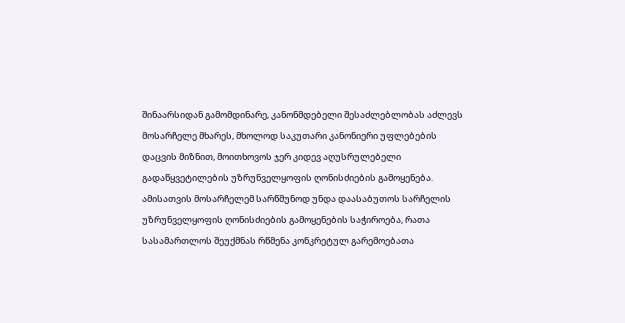შინაარსიდან გამომდინარე, კანონმდებელი შესაძლებლობას აძლევს მოსარჩელე მხარეს, მხოლოდ საკუთარი კანონიერი უფლებების დაცვის მიზნით, მოითხოვოს ჯერ კიდევ აღუსრულებელი გადაწყვეტილების უზრუნველყოფის ღონისძიების გამოყენება. ამისათვის მოსარჩელემ სარწმუნოდ უნდა დაასაბუთოს სარჩელის უზრუნველყოფის ღონისძიების გამოყენების საჭიროება, რათა სასამართლოს შეუქმნას რწმენა კონკრეტულ გარემოებათა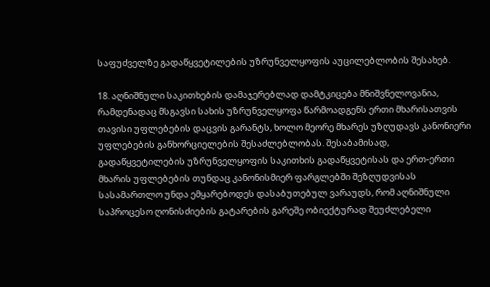საფუძველზე გადაწყვეტილების უზრუნველყოფის აუცილებლობის შესახებ.

18. აღნიშნული საკითხების დამაჯერებლად დამტკიცება მნიშვნელოვანია, რამდენადაც მსგავსი სახის უზრუნველყოფა წარმოადგენს ერთი მხარისათვის თავისი უფლებების დაცვის გარანტს, ხოლო მეორე მხარეს უზღუდავს კანონიერი უფლებების განხორციელების შესაძლებლობას. შესაბამისად, გადაწყვეტილების უზრუნველყოფის საკითხის გადაწყვეტისას და ერთ-ერთი მხარის უფლებების თუნდაც კანონისმიერ ფარგლებში შეზღუდვისას სასამართლო უნდა ემყარებოდეს დასაბუთებულ ვარაუდს, რომ აღნიშნული საპროცესო ღონისძიების გატარების გარეშე ობიექტურად შეუძლებელი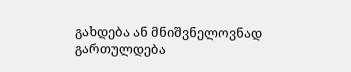გახდება ან მნიშვნელოვნად გართულდება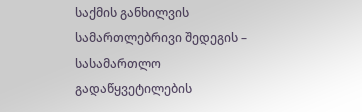საქმის განხილვის სამართლებრივი შედეგის – სასამართლო გადაწყვეტილების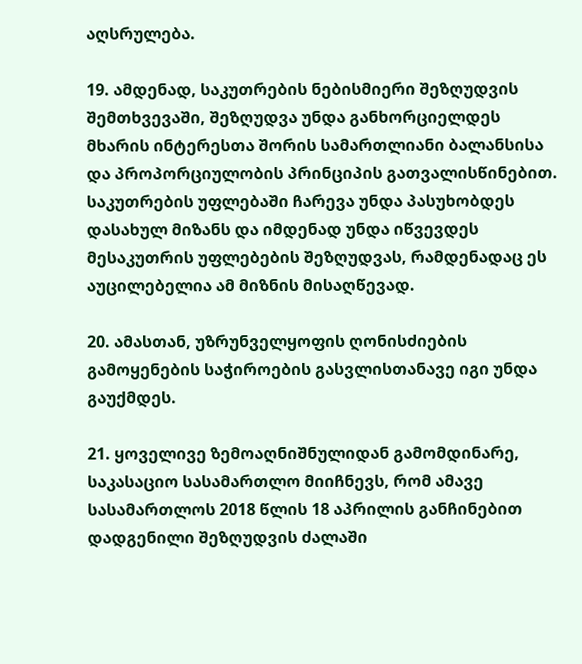აღსრულება.

19. ამდენად, საკუთრების ნებისმიერი შეზღუდვის შემთხვევაში, შეზღუდვა უნდა განხორციელდეს მხარის ინტერესთა შორის სამართლიანი ბალანსისა და პროპორციულობის პრინციპის გათვალისწინებით. საკუთრების უფლებაში ჩარევა უნდა პასუხობდეს დასახულ მიზანს და იმდენად უნდა იწვევდეს მესაკუთრის უფლებების შეზღუდვას, რამდენადაც ეს აუცილებელია ამ მიზნის მისაღწევად.

20. ამასთან, უზრუნველყოფის ღონისძიების გამოყენების საჭიროების გასვლისთანავე იგი უნდა გაუქმდეს.

21. ყოველივე ზემოაღნიშნულიდან გამომდინარე, საკასაციო სასამართლო მიიჩნევს, რომ ამავე სასამართლოს 2018 წლის 18 აპრილის განჩინებით დადგენილი შეზღუდვის ძალაში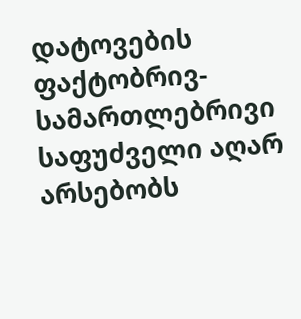დატოვების ფაქტობრივ-სამართლებრივი საფუძველი აღარ არსებობს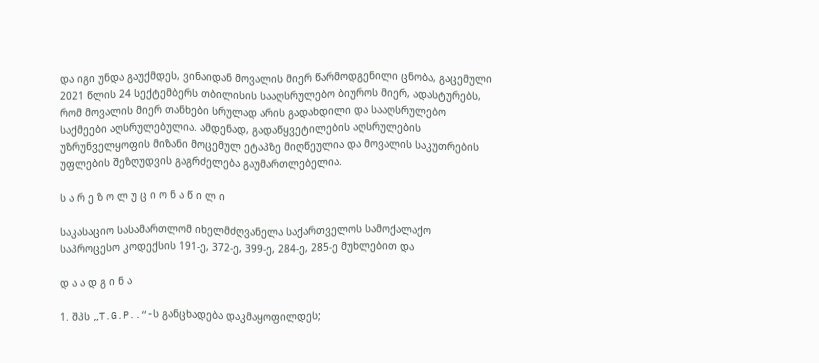და იგი უნდა გაუქმდეს, ვინაიდან მოვალის მიერ წარმოდგენილი ცნობა, გაცემული 2021 წლის 24 სექტემბერს თბილისის სააღსრულებო ბიუროს მიერ, ადასტურებს, რომ მოვალის მიერ თანხები სრულად არის გადახდილი და სააღსრულებო საქმეები აღსრულებულია. ამდენად, გადაწყვეტილების აღსრულების უზრუნველყოფის მიზანი მოცემულ ეტაპზე მიღწეულია და მოვალის საკუთრების უფლების შეზღუდვის გაგრძელება გაუმართლებელია.

ს ა რ ე ზ ო ლ უ ც ი ო ნ ა წ ი ლ ი

საკასაციო სასამართლომ იხელმძღვანელა საქართველოს სამოქალაქო საპროცესო კოდექსის 191-ე, 372-ე, 399-ე, 284-ე, 285-ე მუხლებით და

დ ა ა დ გ ი ნ ა

1. შპს „T.G.P..“-ს განცხადება დაკმაყოფილდეს;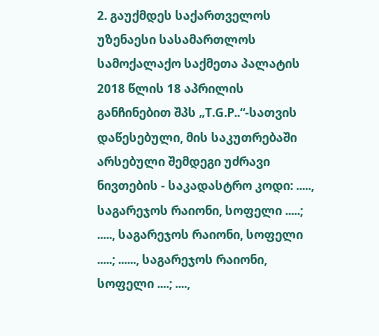2. გაუქმდეს საქართველოს უზენაესი სასამართლოს სამოქალაქო საქმეთა პალატის 2018 წლის 18 აპრილის განჩინებით შპს „T.G.P..“-სათვის დაწესებული, მის საკუთრებაში არსებული შემდეგი უძრავი ნივთების - საკადასტრო კოდი: ....., საგარეჯოს რაიონი, სოფელი .....; ....., საგარეჯოს რაიონი, სოფელი .....; ......, საგარეჯოს რაიონი, სოფელი ....; ....,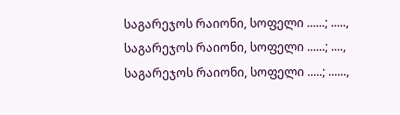საგარეჯოს რაიონი, სოფელი ......; ....., საგარეჯოს რაიონი, სოფელი ......; ...., საგარეჯოს რაიონი, სოფელი .....; ......,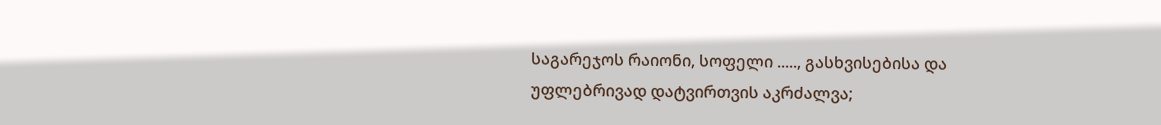საგარეჯოს რაიონი, სოფელი ....., გასხვისებისა და უფლებრივად დატვირთვის აკრძალვა;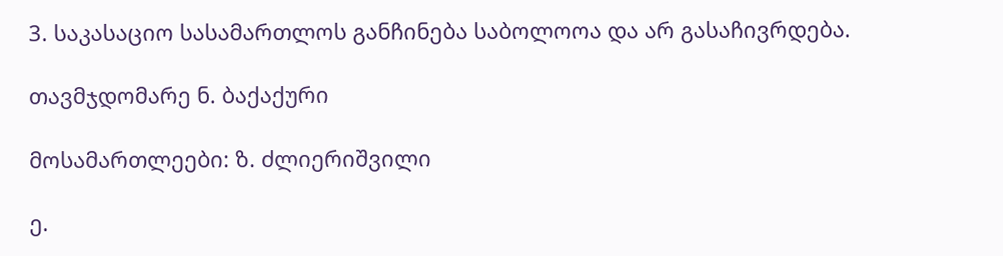3. საკასაციო სასამართლოს განჩინება საბოლოოა და არ გასაჩივრდება.

თავმჯდომარე ნ. ბაქაქური

მოსამართლეები: ზ. ძლიერიშვილი

ე.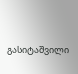გასიტაშვილი